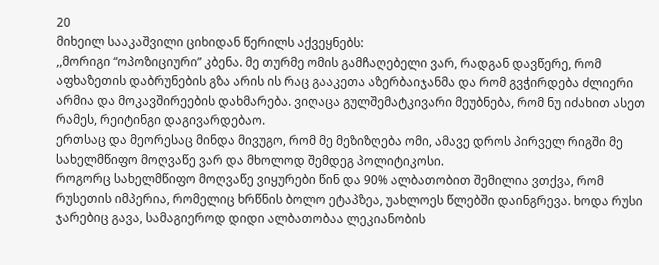20
მიხეილ სააკაშვილი ციხიდან წერილს აქვეყნებს:
,,მორიგი “ოპოზიციური” კბენა. მე თურმე ომის გამჩაღებელი ვარ, რადგან დავწერე, რომ აფხაზეთის დაბრუნების გზა არის ის რაც გააკეთა აზერბაიჯანმა და რომ გვჭირდება ძლიერი არმია და მოკავშირეების დახმარება. ვიღაცა გულშემატკივარი მეუბნება, რომ ნუ იძახით ასეთ რამეს, რეიტინგი დაგივარდებაო.
ერთსაც და მეორესაც მინდა მივუგო, რომ მე მეზიზღება ომი, ამავე დროს პირველ რიგში მე სახელმწიფო მოღვაწე ვარ და მხოლოდ შემდეგ პოლიტიკოსი.
როგორც სახელმწიფო მოღვაწე ვიყურები წინ და 90% ალბათობით შემილია ვთქვა, რომ რუსეთის იმპერია, რომელიც ხრწნის ბოლო ეტაპზეა, უახლოეს წლებში დაინგრევა. ხოდა რუსი ჯარებიც გავა, სამაგიეროდ დიდი ალბათობაა ლეკიანობის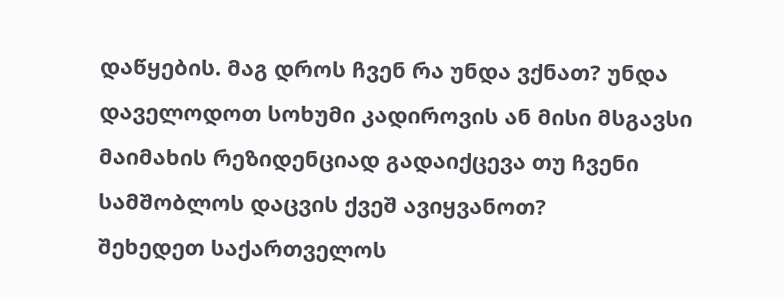დაწყების. მაგ დროს ჩვენ რა უნდა ვქნათ? უნდა დაველოდოთ სოხუმი კადიროვის ან მისი მსგავსი მაიმახის რეზიდენციად გადაიქცევა თუ ჩვენი სამშობლოს დაცვის ქვეშ ავიყვანოთ?
შეხედეთ საქართველოს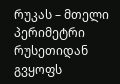რუკას – მთელი პერიმეტრი რუსეთიდან გვყოფს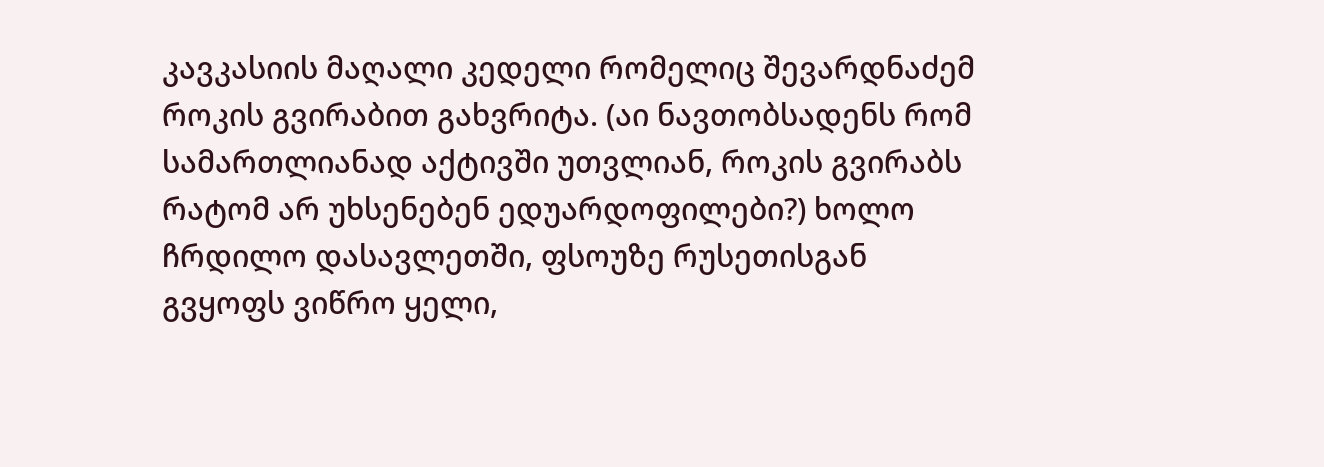კავკასიის მაღალი კედელი რომელიც შევარდნაძემ როკის გვირაბით გახვრიტა. (აი ნავთობსადენს რომ სამართლიანად აქტივში უთვლიან, როკის გვირაბს რატომ არ უხსენებენ ედუარდოფილები?) ხოლო ჩრდილო დასავლეთში, ფსოუზე რუსეთისგან გვყოფს ვიწრო ყელი,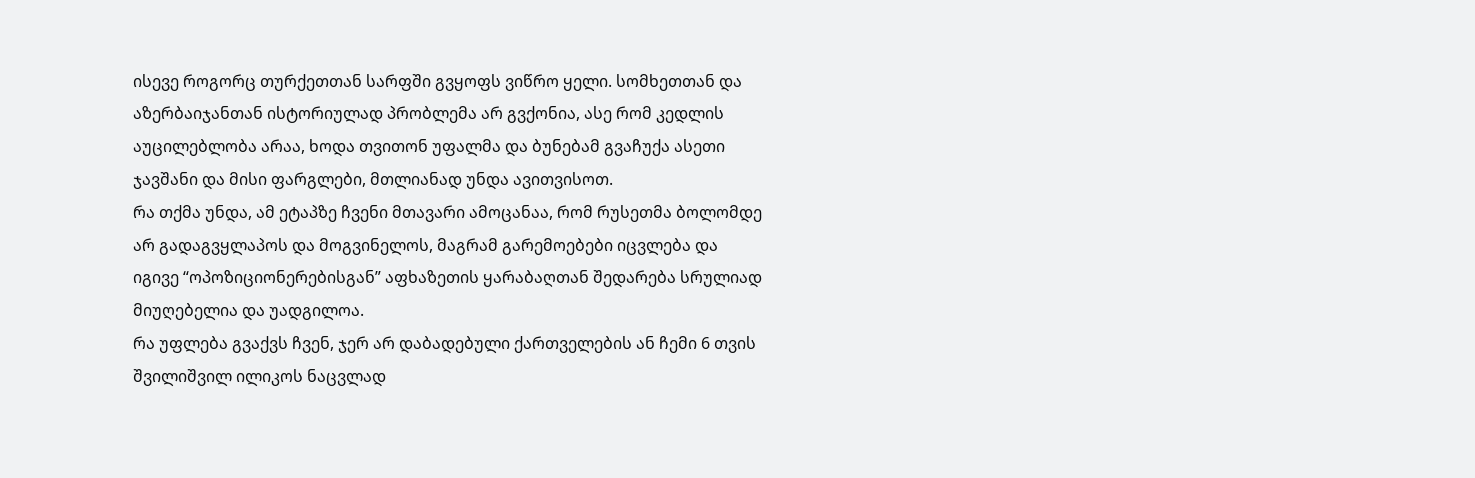ისევე როგორც თურქეთთან სარფში გვყოფს ვიწრო ყელი. სომხეთთან და აზერბაიჯანთან ისტორიულად პრობლემა არ გვქონია, ასე რომ კედლის აუცილებლობა არაა, ხოდა თვითონ უფალმა და ბუნებამ გვაჩუქა ასეთი ჯავშანი და მისი ფარგლები, მთლიანად უნდა ავითვისოთ.
რა თქმა უნდა, ამ ეტაპზე ჩვენი მთავარი ამოცანაა, რომ რუსეთმა ბოლომდე არ გადაგვყლაპოს და მოგვინელოს, მაგრამ გარემოებები იცვლება და იგივე “ოპოზიციონერებისგან” აფხაზეთის ყარაბაღთან შედარება სრულიად მიუღებელია და უადგილოა.
რა უფლება გვაქვს ჩვენ, ჯერ არ დაბადებული ქართველების ან ჩემი 6 თვის შვილიშვილ ილიკოს ნაცვლად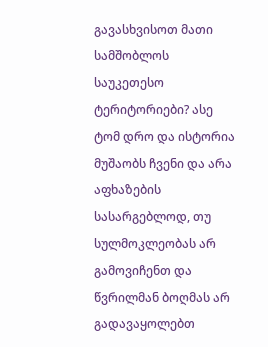გავასხვისოთ მათი სამშობლოს საუკეთესო ტერიტორიები? ასე ტომ დრო და ისტორია მუშაობს ჩვენი და არა აფხაზების სასარგებლოდ, თუ სულმოკლეობას არ გამოვიჩენთ და წვრილმან ბოღმას არ გადავაყოლებთ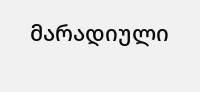მარადიული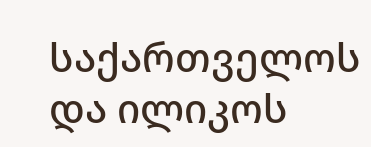საქართველოს და ილიკოს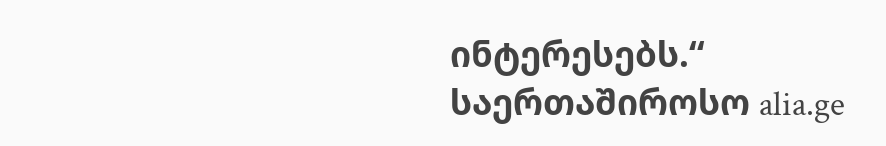ინტერესებს.“
საერთაშიროსო alia.ge